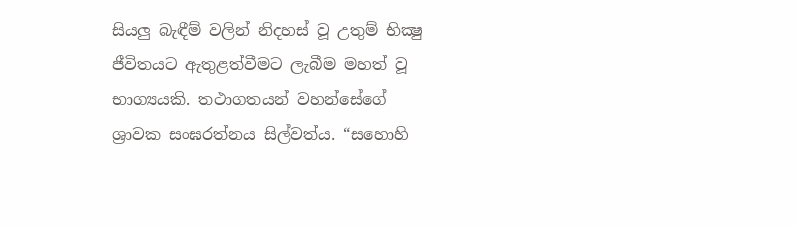සියලු බැඳීම් වලින් නිදහස් වූ උතුම් භික්‍ෂු ජීවිතයට ඇතුළත්වීමට ලැබීම මහත් වූ භාග්‍යයකි. තථාගතයන් වහන්සේගේ ශ්‍රාවක සංඝරත්නය සිල්වත්ය. “සහොහි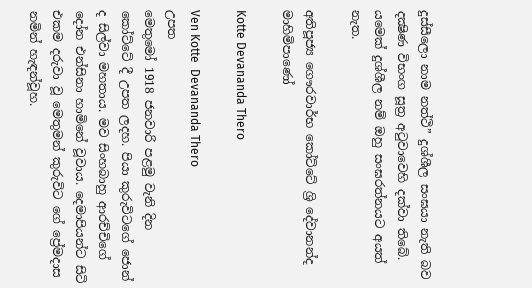දුස්සීලො නාම නත්ථි” දුශ්ශීල සංඝයා නැති බව දක්‍ෂිණ විභංග සූත්‍ර අටුවාවෙහි දක්වා තිබේ. යමෙක් දුශ්ශීල නම් ඔහු සංඝරත්නයට අයත් නැත.

අතිපූජ්‍ය ගෞරවාර්භ කෝට්ටේ ශ්‍රි දේවානන්ද මාහිමිපාණෝ

Kotte Devananda Thero

Ven Kotte  Devananda Thero
උපත
මෙතුමෝ 1918 ජනවාරි පළමු වැනි දින කෝට්ටේ දී උපත ලදහ. පියා කුරුවිටගේ ජොන් ද සිල්වා මහතාය. මව සිංහබාහු ආරච්චිගේ දෝන එන්සිනා හාමිනේ වූවාය. දෙමාපියන්ට සිටි එකම දරුවා වූ මෙතුමන් කුරුවිට‍ ගේ ප්‍රේමදාස නමින් හැඳන්වූහ.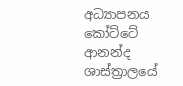අධ්‍යාපනය
කෝට්ටේ ආනන්ද ශාස්ත්‍රාලයේ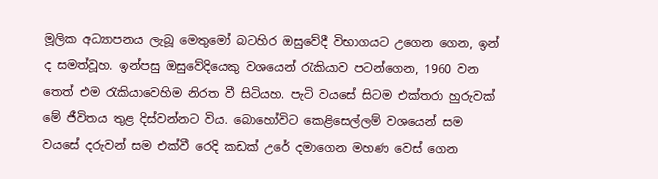මූලික අධ්‍යාපනය ලැබූ මෙතුමෝ බටහිර ඔසුවේදී විභාගයට උගෙන ගෙන, ඉන් ද සමත්වූහ. ඉන්පසු ඔසුවේදියෙකු වශයෙන් රැකියාව පටන්ගෙන, 1960 වන තෙත් එම රැකියාවෙහිම නිරත වී සිටි‍යහ. පැටි වයසේ සිටම එක්තරා හුරුවක් මේ ජීවිතය තුළ දිස්වන්නට විය. බොහෝවිට කෙළිසෙල්ලම් වශයෙන් සම වයසේ දරුවන් සම එක්වී රෙදි කඩක් උරේ දමාගෙන මහණ වෙස් ගෙන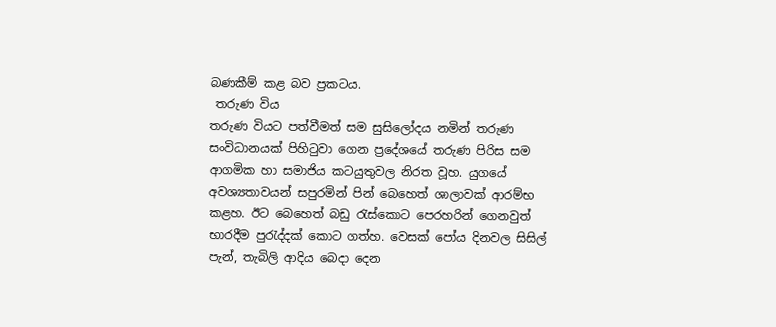බණකීම් කළ බව ප්‍රකටය.
 තරුණ විය
තරුණ වියට පත්වීමත් සම සුසිලෝදය නමින් තරුණ සංවිධානයක් පිහිටුවා ගෙන ප්‍රදේශයේ තරුණ පිරිස සම ආගමික හා සමාජිය කටයුතුවල නිරත වූහ. යුගයේ අවශ්‍යතාවයන් සපුරමින් පින් බෙහෙත් ශාලාවක් ආරම්භ කළහ. ඊට බෙහෙත් බඩු රැස්කොට පෙරහරින් ගෙනවුත් භාරදීම පුරැද්දක් කොට ගත්හ. වෙසක් පෝය දිනවල සිසිල් පැන්, තැබිලි ආදිය බෙදා දෙන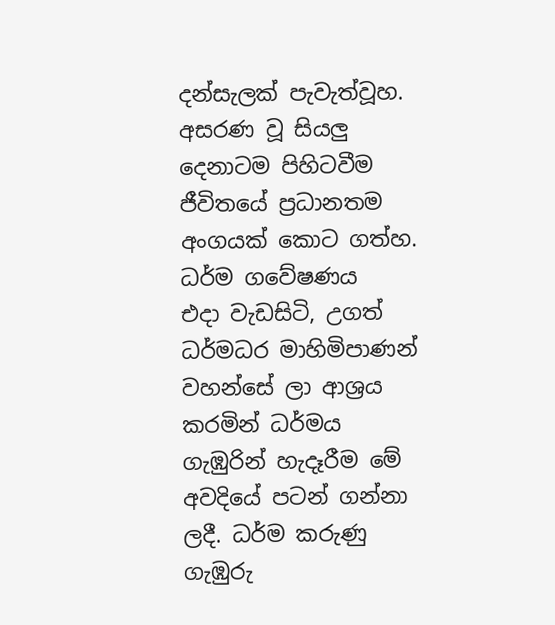දන්සැලක් පැවැත්වූහ. අසරණ වූ සියලු දෙනාටම පිහිටවීම ජීවිතයේ ප්‍රධානතම අංගයක් කොට ගත්හ.
ධර්ම ගවේෂණය
එදා වැඩසිටි, උගත් ධර්මධර මාහිමිපාණන් වහන්සේ ලා ආශ්‍රය කරමින් ධර්මය ගැඹුරින් හැදෑරීම මේ අවදියේ පටන් ගන්නා ලදී. ධර්ම කරුණු ගැඹුරු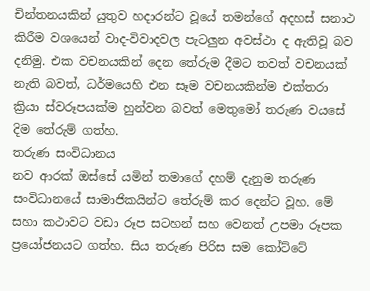චින්තනයකින් යුතුව හදාරන්ට වූයේ තමන්ගේ අදහස් සනාථ කිරීම වශයෙන් වාද-විවාදවල පැටලුන අවස්ථා ද ඇතිවූ බව දනිමු. එක වචනයකින් දෙන තේරුම දීමට තවත් වචනයක් නැති බවත්, ධර්මයෙහි එන සෑම වචනයකින්ම එක්තරා ක්‍රියා ස්වරූපයක්ම හුන්වන බවත් මෙතුමෝ තරුණ වයසේ දිම තේරුම් ගත්හ.
තරුණ සංවිධානය
නව ආරක් ඔස්සේ යමින් තමාගේ දහම් දැනුම තරුණ සංවිධානයේ සාමාජිකයින්ට තේරුම් කර දෙන්ට වූහ. මේ සහා කථාවට වඩා රූප සටහන් සහ වෙනත් උපමා රූපක ප්‍රයෝජනයට ගත්හ. සිය තරුණ පිරිස සම කෝට්ටේ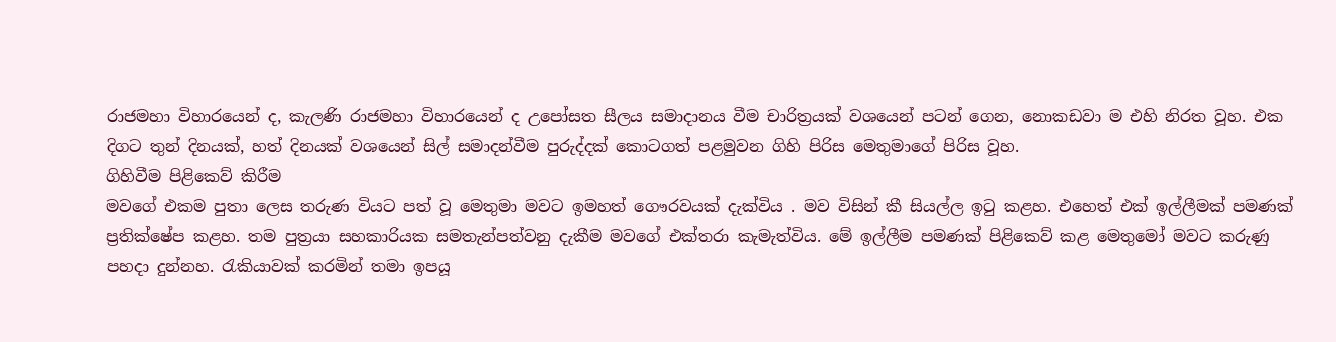රාජමහා විහාරයෙන් ද, කැලණි රාජමහා විහාරයෙන් ද උපෝසත සීලය සමාදානය වීම චාරිත්‍රයක් වශයෙන් පටන් ගෙන, නොකඩවා ම එහි නිරත වූහ. එක දිගට තුන් දිනයක්, හත් දිනයක් වශයෙන් සිල් සමාදන්වීම පුරුද්දක් කොටගත් පළමුවන ගිහි පිරිස මෙතුමාගේ පිරිස වූහ.
ගිහිවීම පිළිකෙව් කිරීම
මවගේ එකම පුතා ලෙස තරුණ වියට පත් වූ මෙතුමා මවට ඉමහත් ගෞරවයක් දැක්විය . මව විසින් කී සියල්ල ඉටු කළහ. එහෙත් එක් ඉල්ලීමක් පමණක් ප්‍රතික්ෂේප කළහ. තම පුත්‍රයා සහකාරියක සමතැන්පත්වනු දැකීම මවගේ එක්තරා කැමැත්විය. මේ ඉල්ලීම පමණක් පිළිකෙව් කළ මෙතුමෝ මවට කරුණු පහදා දුන්නහ. රැකියාවක් කරමින් තමා ඉපයූ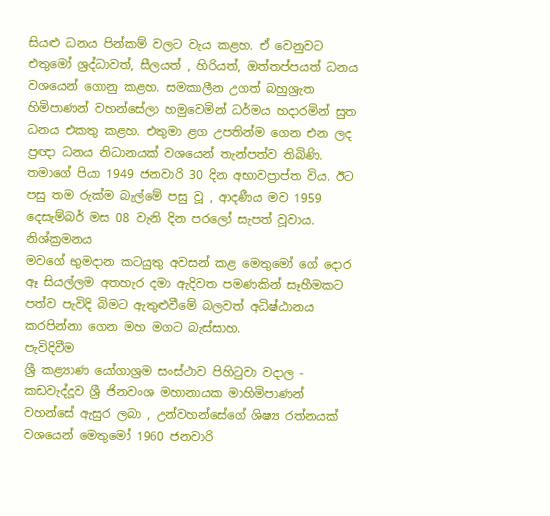සියළු ධනය පින්කම් වලට වැය කළහ. ඒ වෙනුවට එතුමෝ ශ්‍රද්ධාවත්, සීලයත් , හිරියත්, ඔත්තප්පයත් ධනය වශයෙන් ගොනු කළහ. සමකාලීන උගත් බහුශ්‍රැත හිමිපාණන් වහන්සේලා හමුවෙමින් ධර්මය හදාරමින් සුත ධනය එකතු කළහ. එතුමා ළග උපතින්ම ගෙන එන ලද ප්‍රඥා ධනය නිධානයක් වශයෙන් තැන්පත්ව තිබිණි. තමාගේ පියා 1949 ජනවාරි 30 දින අභාවප්‍රාප්ත විය. ඊට පසු තම රුක්ම බැල්මේ පසු වූ , ආදණීය මව 1959 දෙසැම්බර් මස 08 වැනි දින පරලෝ සැපත් වූවාය.
නිශ්ක්‍රමනය
මවගේ භුමදාන කටයුතු අවසන් කළ මෙතුමෝ ගේ දොර ඈ සියල්ලම අතහැර දමා ඇදිවත පමණකින් සෑහීමකට පත්ව පැවිදි බිමට ඇතුළුවීමේ බලවත් අධිෂ්ඨානය කරපින්නා ගෙන මහ මගට බැස්සාහ.
පැවිදිවීම
ශ්‍රී කළ්‍යාණ යෝගාශ්‍රම සංස්ථාව පිහිටුවා වදාල - කඩවැද්දූව ශ්‍රී ජිනවංශ මහානායක මාහිමිපාණන් වහන්සේ ඇසුර ලබා , උන්වහන්සේගේ ශිෂ්‍ය රත්නයක් වශයෙන් මෙතුමෝ 1960 ජනවාරි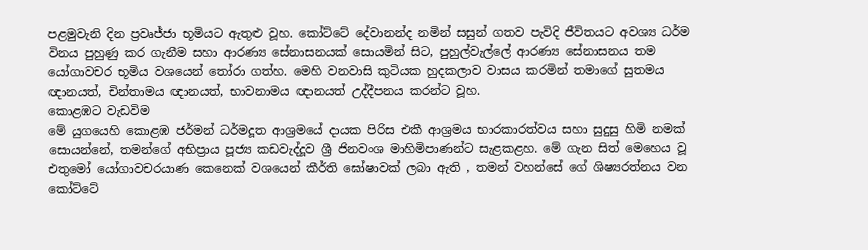පළමුවැනි දින ප්‍රවෘජ්ජා භූමියට ඇතුළු වූහ. කෝට්ටේ දේවානන්ද නමින් සසුන් ගතව පැවිදි ජීවිතයට අවශ්‍ය ධර්ම විනය පුහුණු කර ගැනීම සහා ආරණ්‍ය සේනාසනයක් සොයමින් සිට, පුහුල්වැල්ලේ ආරණ්‍ය සේනාසනය තම යෝගාවචර භූමිය වශයෙන් තෝරා ගත්හ. මෙහි වනවාසි කුටියක හුදකලාව වාසය කරමින් තමාගේ සුතමය ඥානයත්, චින්තාමය ඥානයත්, භාවනාමය ඥානයත් උද්දීපනය කරන්ට වූහ.
කොළඹට වැඩවිම
මේ යුගයෙහි කොළඹ ජර්මන් ධර්මදූත ආශ්‍රමයේ දායක පිරිස එකී ආශ්‍රමය භාරකාරත්වය සහා සුදුසු හිමි නමක් සොයන්නේ, තමන්ගේ අභිප්‍රාය පූජ්‍ය කඩවැද්දූව ශ්‍රී ජිනවංශ මාහිමිපාණන්ට සැළකළහ. මේ ගැන සිත් මෙහෙය වූ එතුමෝ යෝගාවචරයාණ කෙනෙක් වශයෙන් කීර්ති ඝෝෂාවක් ලබා ඇති , තමන් වහන්සේ ගේ ශිෂ්‍යරත්නය වන කෝට්ටේ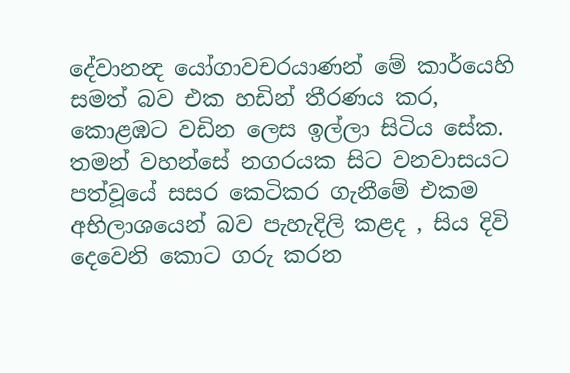දේවානන්‍ද යෝගාවචරයාණන් මේ කාර්යෙහි සමත් බව එක හඩින් තීරණය කර, කොළඹට වඩින ලෙස ඉල්ලා සිටිය සේක.
තමන් වහන්සේ නගරයක සිට වනවාසයට පත්වූයේ සසර කෙටිකර ගැනීමේ එකම අභිලාශයෙන් බව පැහැදිලි කළද , සිය දිවි දෙවෙනි කොට ගරු කරන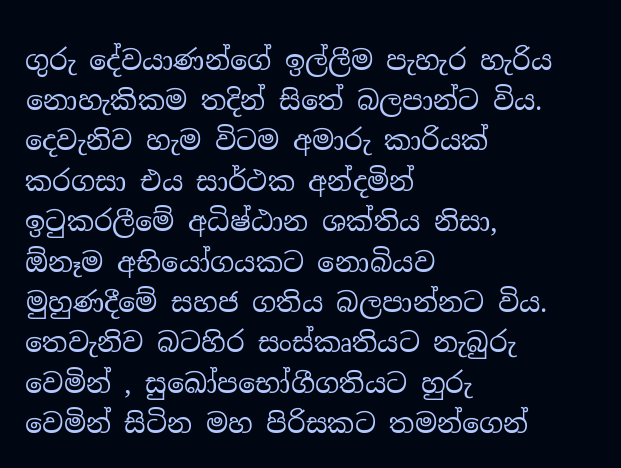ගුරු දේවයාණන්ගේ ඉල්ලීම පැහැර හැරිය නොහැකිකම තදින් සිතේ බලපාන්ට විය. දෙවැනිව හැම විටම අමාරු කාරියක් කරගසා එය සාර්ථක අන්දමින් ඉටුකරලීමේ අධිෂ්ඨාන ශක්තිය නිසා, ඕනෑම අභියෝගයකට නොබියව මුහුණදීමේ සහජ ගතිය බලපාන්නට විය. තෙවැනිව බටහිර සංස්කෘතියට නැබුරු වෙමින් , සුඛෝපභෝගීගතියට හුරු වෙමින් සිටින මහ පිරිසකට තමන්ගෙන්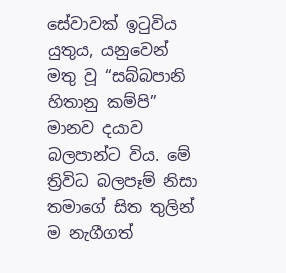සේවාවක් ඉටුවිය යුතුය, යනුවෙන් මතු වූ “සබ්බපානි හිතානු කම්පි” මානව දයාව බලපාන්ට විය. මේ ත්‍රිවිධ බලපෑම් නිසා තමාගේ සිත තුලින් ම නැගීගත්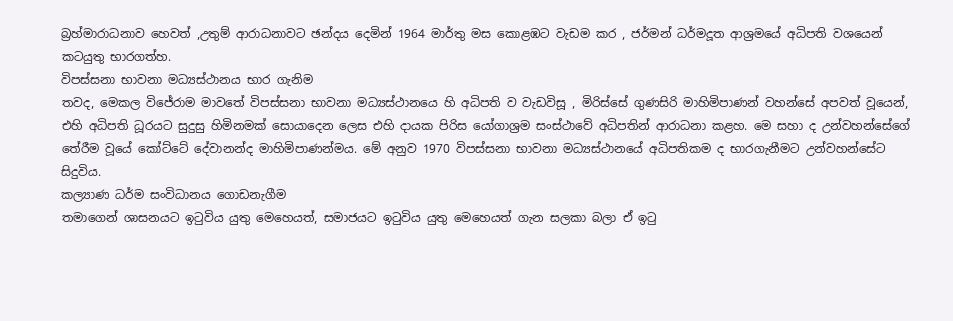බ්‍රහ්මාරාධනාව හෙවත් ,උතුම් ආරාධනාවට ඡන්දය දෙමින් 1964 මාර්තු මස කොළඹට වැඩම කර , ජර්මන් ධර්මදූත ආශ්‍රමයේ අධිපති වශයෙන් කටයුතු භාරගත්හ.
විපස්සනා භාවනා මධ්‍යස්ථානය භාර ගැනිම
තවද, මෙකල විජේරාම මාවතේ විපස්සනා භාවනා මධ්‍යස්ථානයෙ හි අධිපති ව වැඩවිසූ , මිරිස්සේ ගුණසිරි මාහිමිපාණන් වහන්සේ අපවත් වූයෙන්, එහි අධිපති ධූර‍යට සුදුසු හිමිනමක් සොයාදෙන ලෙස එහි දායක පිරිස යෝගාශ්‍රම සංස්ථාවේ අධිපතින් ආරාධනා කළහ. මෙ සහා ද උන්වහන්සේගේ තේරීම වූයේ කෝට්ටේ දේවානන්ද මාහිමිපාණන්මය. මේ අනුව 1970 විපස්සනා භාවනා මධ්‍යස්ථානයේ අධිපතිකම ද භාරගැනීමට උන්වහන්සේට සිදුවිය.
කල්‍යාණ ධර්ම සංවිධානය ගොඩනැගීම
තමාගෙන් ශාසනයට ඉටුවිය යුතු මෙහෙයත්, සමාජයට ඉටුවිය යුතු මෙහෙයත් ගැන සලකා බලා ඒ ඉටු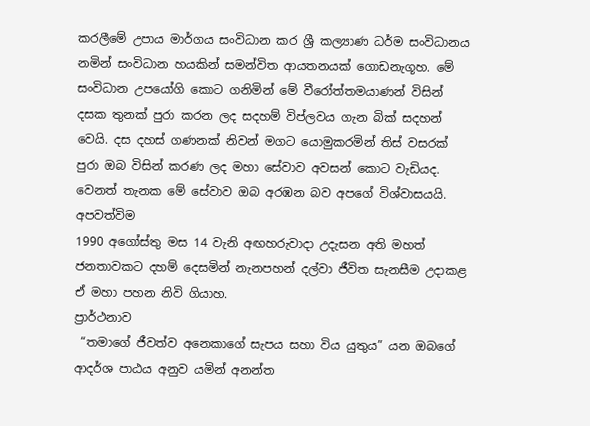කරලීමේ උපාය මාර්ගය සංවිධාන කර ශ්‍රී කල්‍යාණ ධර්ම සංවිධානය නමින් සංවිධාන හයකින් සමන්විත ආයතනයක් ගොඩනැගූහ. මේ සංවිධාන උපයෝගි කොට ගනිමින් මේ වීරෝත්තමයාණන් විසින් දසක තුනක් පුරා කරන ලද සදහම් විප්ලවය ගැන බික් සදහන් වෙයි. දස දහස් ගණනක් නිවන් මගට යොමුකරමින් තිස් වසරක් පුරා ඔබ විසින් කරණ ලද මහා සේවාව අවසන් කොට වැඩියද. වෙනත් තැනක මේ සේවාව ඔබ අරඹන බව අපගේ විශ්වාසයයි.
අපවත්විම
1990 අගෝස්තු මස 14 වැනි අඟහරුවාදා උදැසන අති මහත් ජනතාවකට දහම් දෙසමින් නැනපහන් දල්වා ජීවිත සැනසීම උදාකළ ඒ මහා පහන නිවි ගියාහ.
ප්‍රාර්ථනාව
 “තමාගේ ජීවත්ව අනෙකාගේ සැපය සහා විය යුතුය” යන ඔබගේ ආදර්ශ පාඨය අනුව යමින් අනන්ත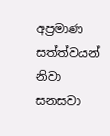අප්‍රමාණ සත්ත්වයන් නිවා සනසවා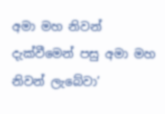අමා මහ නිවන් දැක්වීමෙන් පසු අමා මහ නිවන් ලැබේවා’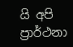යි අපි ප්‍රාර්ථනා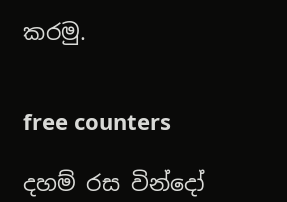කරමු.


free counters

දහම් රස වින්දෝ